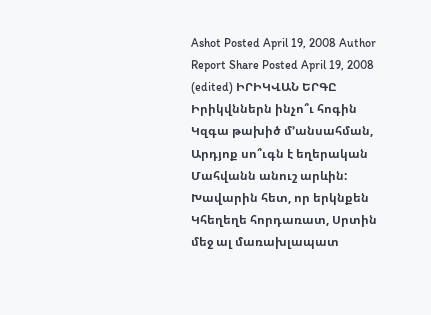Ashot Posted April 19, 2008 Author Report Share Posted April 19, 2008 (edited) ԻՐԻԿՎԱՆ ԵՐԳԸ Իրիկվններն ինչո՞ւ հոգին Կզգա թախիծ մ’անսահման, Արդյոք սո՞ւգն է եղերական Մահվանն անուշ արևին: Խավարին հետ, որ երկնքեն Կհեղեղե հորդառատ, Սրտին մեջ ալ մառախլապատ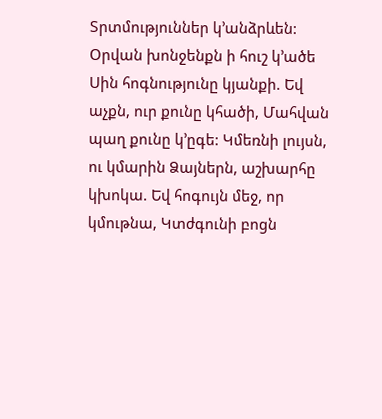Տրտմություններ կ’անձրևեն: Օրվան խոնջենքն ի հուշ կ’ածե Սին հոգնությունը կյանքի. Եվ աչքն, ուր քունը կհածի, Մահվան պաղ քունը կ’ըգե: Կմեռնի լույսն, ու կմարին Ձայներն, աշխարհը կխոկա. Եվ հոգույն մեջ, որ կմութնա, Կտժգունի բոցն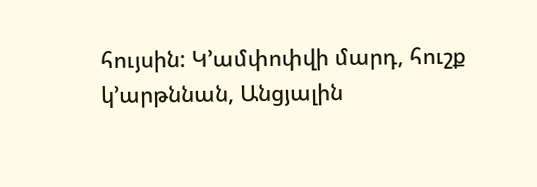հույսին: Կ’ամփոփվի մարդ, հուշք կ’արթննան, Անցյալին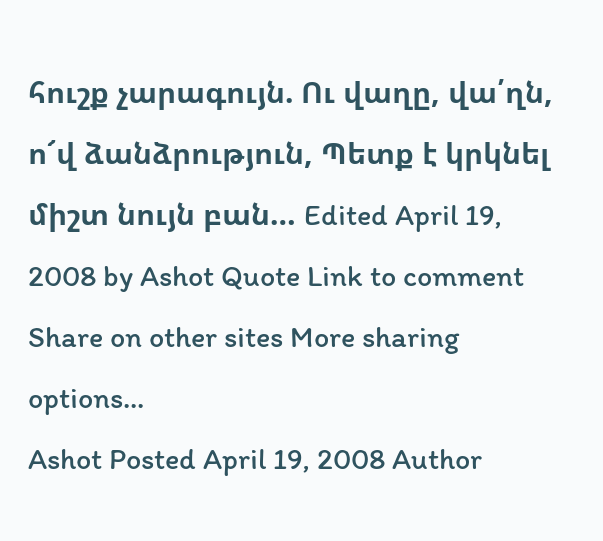հուշք չարագույն. Ու վաղը, վա՛ղն, ո՜վ ձանձրություն, Պետք է կրկնել միշտ նույն բան… Edited April 19, 2008 by Ashot Quote Link to comment Share on other sites More sharing options...
Ashot Posted April 19, 2008 Author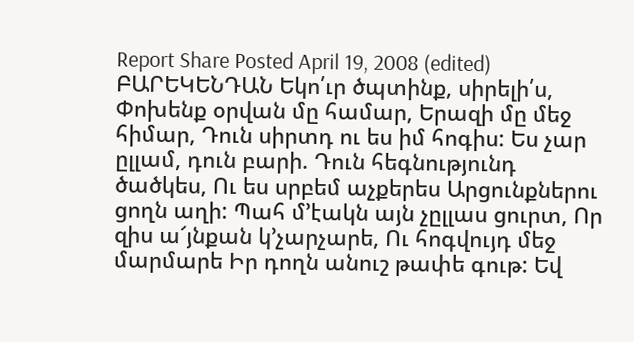Report Share Posted April 19, 2008 (edited) ԲԱՐԵԿԵՆԴԱՆ Եկո՛ւր ծպտինք, սիրելի՛ս, Փոխենք օրվան մը համար, Երազի մը մեջ հիմար, Դուն սիրտդ ու ես իմ հոգիս: Ես չար ըլլամ, դուն բարի. Դուն հեգնությունդ ծածկես, Ու ես սրբեմ աչքերես Արցունքներու ցողն աղի: Պահ մ’էակն այն չըլլաս ցուրտ, Որ զիս ա՜յնքան կ’չարչարե, Ու հոգվույդ մեջ մարմարե Իր դողն անուշ թափե գութ: Եվ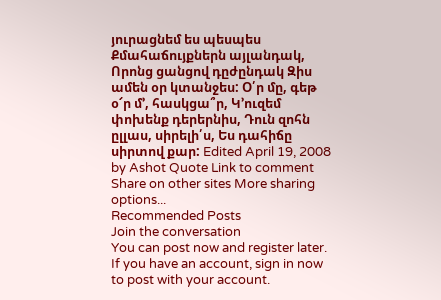յուրացնեմ ես պեսպես Քմահաճույքներն այլանդակ, Որոնց ցանցով դըժընդակ Զիս ամեն օր կտանջես: Օ՛ր մը, գեթ օ՜ր մ’, հասկցա՞ր, Կ’ուզեմ փոխենք դերերնիս, Դուն զոհն ըլլաս, սիրելի՛ս, Ես դահիճը սիրտով քար: Edited April 19, 2008 by Ashot Quote Link to comment Share on other sites More sharing options...
Recommended Posts
Join the conversation
You can post now and register later. If you have an account, sign in now to post with your account.